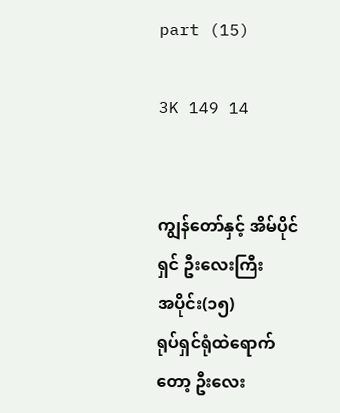part (15)

3K 149 14


ကျွန်တော်နှင့် အိမ်ပိုင်ရှင် ဦးလေးကြီး
အပိုင်း(၁၅)
ရုပ်ရှင်ရုံထဲရောက်တော့ ဦးလေး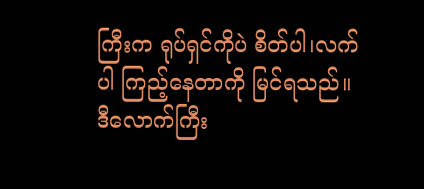ကြီးက ရုပ်ရှင်ကိုပဲ စိတ်ပါ၊လက်ပါ ကြည့်နေတာကို မြင်ရသည်။
ဒီလောက်ကြီး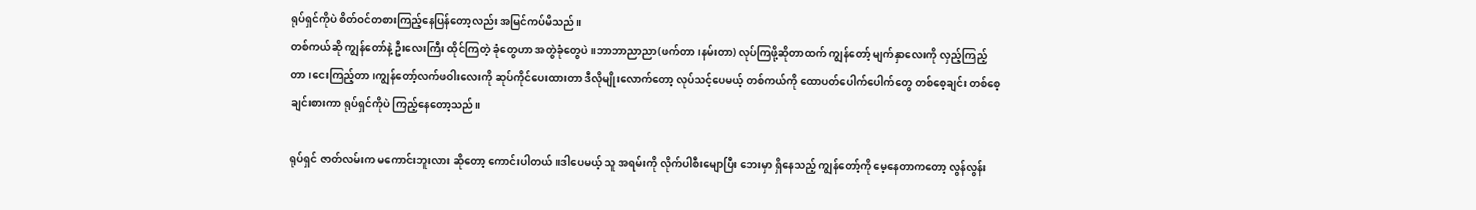ရုပ်ရှင်ကိုပဲ စိတ်ဝင်တစားကြည့်နေပြန်တော့လည်း အမြင်ကပ်မိသည်။
တစ်ကယ်ဆို ကျွန်တော်နဲ့ ဦးလေးကြီး ထိုင်ကြတဲ့ ခုံတွေဟာ အတွဲခုံတွေပဲ။ဘာဘာညာညာ(ဖက်တာ၊နမ်းတာ) လုပ်ကြဖို့ဆိုတာထက် ကျွန်တော့် မျက်နှာလေးကို လှည့်ကြည့်တာ၊ငေးကြည့်တာ၊ကျွန်တော့်လက်ဖဝါးလေးကို ဆုပ်ကိုင်ပေးထားတာ ဒီလိုမျိုးလောက်တော့ လုပ်သင့်ပေမယ့် တစ်ကယ်ကို ထောပတ်ပေါက်ပေါက်တွေ တစ်စေ့ချင်း တစ်စေ့ချင်းစားကာ ရုပ်ရှင်ကိုပဲ ကြည့်နေတော့သည်။

ရုပ်ရှင် ဇာတ်လမ်းက မကောင်းဘူးလား ဆိုတော့ ကောင်းပါတယ်။ဒါပေမယ့် သူ အရမ်းကို လိုက်ပါစီးမျောပြီး ဘေးမှာ ရှိနေသည့် ကျွန်တော့်ကို မေ့နေတာကတော့ လွန်လွန်း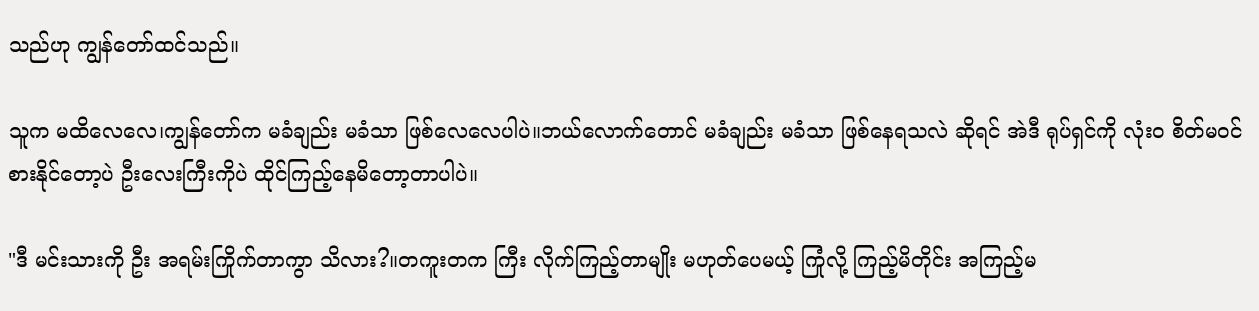သည်ဟု ကျွန်တော်ထင်သည်။

သူက မထိလေလေ၊ကျွန်တော်က မခံချည်း မခံသာ ဖြစ်လေလေပါပဲ။ဘယ်လောက်တောင် မခံချည်း မခံသာ ဖြစ်နေရသလဲ ဆိုရင် အဲဒီ ရုပ်ရှင်ကို လုံးဝ စိတ်မဝင်စားနိုင်တော့ပဲ ဦးလေးကြီးကိုပဲ ထိုင်ကြည့်နေမိတော့တာပါပဲ။

"ဒီ မင်းသားကို ဦး အရမ်းကြိုက်တာကွာ သိလား?။တကူးတက ကြီး လိုက်ကြည့်တာမျိုး မဟုတ်ပေမယ့် ကြုံလို့ ကြည့်မိတိုင်း အကြည့်မ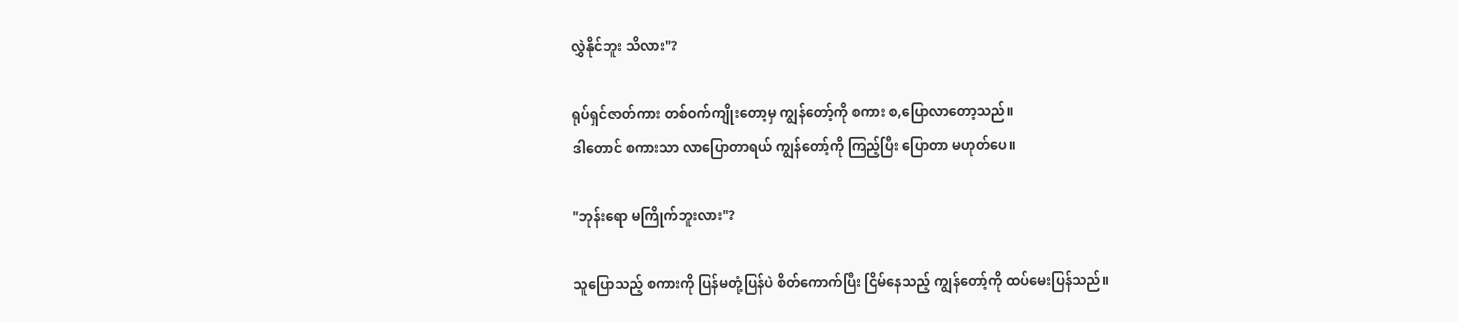လွှဲနိုင်ဘူး သိလား"?

ရုပ်ရှင်ဇာတ်ကား တစ်ဝက်ကျိုးတော့မှ ကျွန်တော့်ကို စကား စ,ပြောလာတော့သည်။
ဒါတောင် စကားသာ လာပြောတာရယ် ကျွန်တော့်ကို ကြည့်ပြီး ပြောတာ မဟုတ်ပေ။

"ဘုန်းရော မကြိုက်ဘူးလား"?

သူပြောသည့် စကားကို ပြန်မတုံ့ပြန်ပဲ စိတ်ကောက်ပြီး ငြိမ်နေသည့် ကျွန်တော့်ကို ထပ်မေးပြန်သည်။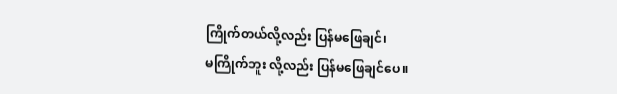ကြိုက်တယ်လို့လည်း ပြန်မဖြေချင်၊
မကြိုက်ဘူး လို့လည်း ပြန်မဖြေချင်ပေ။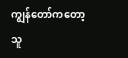ကျွန်တော်ကတော့ သူ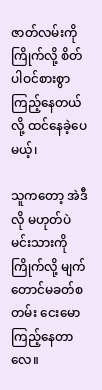ဇာတ်လမ်းကိုကြိုက်လို့ စိတ်ပါဝင်စားစွာ ကြည့်နေတယ်လို့ ထင်နေခဲ့ပေမယ့်၊

သူကတော့ အဲဒီလို မဟုတ်ပဲ မင်းသားကို ကြိုက်လို့ မျက်တောင်မခတ်စတမ်း ငေးမောကြည့်နေတာလေ။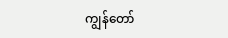ကျွန်တော်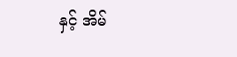နှင့် အိမ်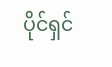ပိုင်ရှင်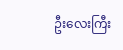ဦးလေးကြီး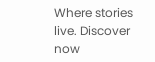Where stories live. Discover now